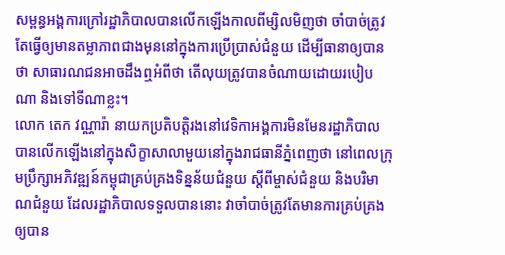សម្ពន្ធអង្គការក្រៅរដ្ឋាភិបាលបានលើកឡើងកាលពីម្សិលមិញថា ចាំបាច់ត្រូវតែធ្វើឲ្យមានតម្លាភាពជាងមុននៅក្នុងការប្រើប្រាស់ជំនួយ ដើម្បីធានាឲ្យបានថា សាធារណជនអាចដឹងឮអំពីថា តើលុយត្រូវបានចំណាយដោយរបៀបណា និងទៅទីណាខ្លះ។
លោក តេក វណ្ណារ៉ា នាយកប្រតិបត្តិរងនៅវេទិកាអង្គការមិនមែនរដ្ឋាភិបាលបានលើកឡើងនៅក្នុងសិក្ខាសាលាមួយនៅក្នុងរាជធានីភ្នំពេញថា នៅពេលក្រុមប្រឹក្សាអភិវឌ្ឍន៍កម្ពុជាគ្រប់គ្រងទិន្នន័យជំនួយ ស្ដីពីម្ចាស់ជំនួយ និងបរិមាណជំនួយ ដែលរដ្ឋាភិបាលទទួលបាននោះ វាចាំបាច់ត្រូវតែមានការគ្រប់គ្រងឲ្យបាន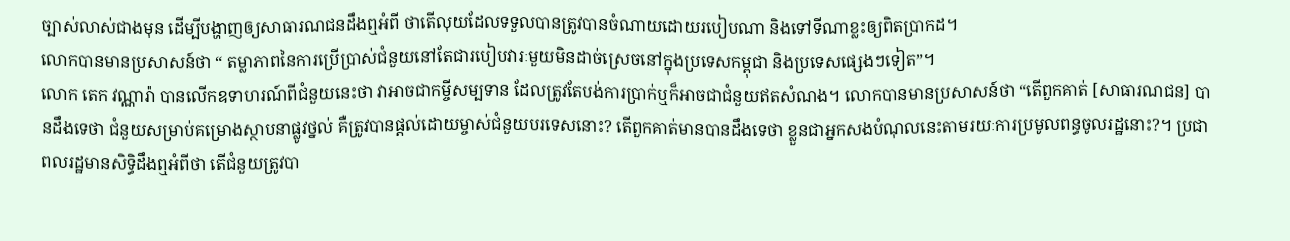ច្បាស់លាស់ជាងមុន ដើម្បីបង្ហាញឲ្យសាធារណជនដឹងឮអំពី ថាតើលុយដែលទទួលបានត្រូវបានចំណាយដោយរបៀបណា និងទៅទីណាខ្លះឲ្យពិតប្រាកដ។
លោកបានមានប្រសាសន៍ថា “ តម្លាភាពនៃការប្រើប្រាស់ជំនួយនៅតែជារបៀបវារៈមួយមិនដាច់ស្រេចនៅក្នុងប្រទេសកម្ពុជា និងប្រទេសផ្សេងៗទៀត”។
លោក តេក វណ្ណារ៉ា បានលើកឧទាហរណ៍ពីជំនួយនេះថា វាអាចជាកម្ចីសម្បទាន ដែលត្រូវតែបង់ការប្រាក់ឬក៏អាចជាជំនួយឥតសំណង។ លោកបានមានប្រសាសន៍ថា “តើពួកគាត់ [សាធារណជន] បានដឹងទេថា ជំនួយសម្រាប់គម្រោងស្ថាបនាផ្លូវថ្នល់ គឺត្រូវបានផ្ដល់ដោយម្ចាស់ជំនួយបរទេសនោះ? តើពួកគាត់មានបានដឹងទេថា ខ្លួនជាអ្នកសងបំណុលនេះតាមរយៈការប្រមូលពន្ធចូលរដ្ឋនោះ?។ ប្រជាពលរដ្ឋមានសិទ្ធិដឹងឮអំពីថា តើជំនួយត្រូវបា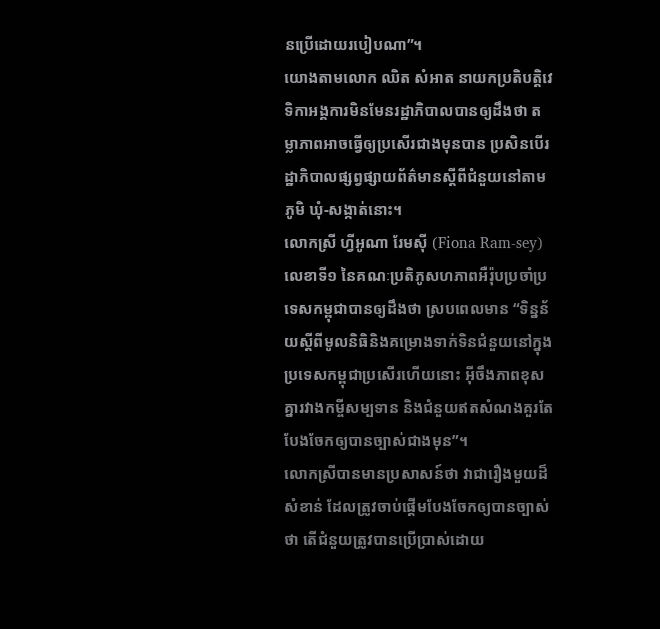នប្រើដោយរបៀបណា”។
យោងតាមលោក ឈិត សំអាត នាយកប្រតិបត្តិវេទិកាអង្គការមិនមែនរដ្ឋាភិបាលបានឲ្យដឹងថា តម្លាភាពអាចធ្វើឲ្យប្រសើរជាងមុនបាន ប្រសិនបើរដ្ឋាភិបាលផ្សព្វផ្សាយព័ត៌មានស្ដីពីជំនួយនៅតាមភូមិ ឃុំ-សង្កាត់នោះ។
លោកស្រី ហ្វីអូណា រែមស៊ី (Fiona Ram-sey) លេខាទី១ នៃគណៈប្រតិភូសហភាពអឺរ៉ុបប្រចាំប្រទេសកម្ពុជាបានឲ្យដឹងថា ស្របពេលមាន “ទិន្នន័យស្ដីពីមូលនិធិនិងគម្រោងទាក់ទិនជំនួយនៅក្នុងប្រទេសកម្ពុជាប្រសើរហើយនោះ អ៊ីចឹងភាពខុសគ្នារវាងកម្ចីសម្បទាន និងជំនួយឥតសំណងគួរតែបែងចែកឲ្យបានច្បាស់ជាងមុន”។
លោកស្រីបានមានប្រសាសន៍ថា វាជារឿងមួយដ៏សំខាន់ ដែលត្រូវចាប់ផ្ដើមបែងចែកឲ្យបានច្បាស់ថា តើជំនួយត្រូវបានប្រើប្រាស់ដោយ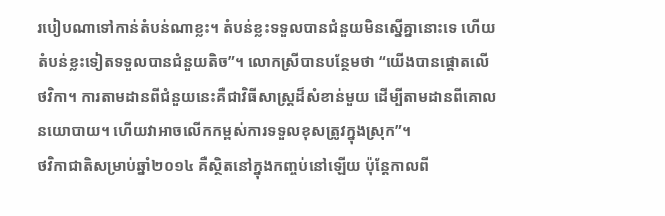របៀបណាទៅកាន់តំបន់ណាខ្លះ។ តំបន់ខ្លះទទួលបានជំនួយមិនស្នើគ្នានោះទេ ហើយតំបន់ខ្លះទៀតទទួលបានជំនួយតិច”។ លោកស្រីបានបន្ថែមថា “យើងបានផ្ដោតលើថវិកា។ ការតាមដានពីជំនួយនេះគឺជាវិធីសាស្ត្រដ៏សំខាន់មួយ ដើម្បីតាមដានពីគោលនយោបាយ។ ហើយវាអាចលើកកម្ពស់ការទទួលខុសត្រូវក្នុងស្រុក”។
ថវិកាជាតិសម្រាប់ឆ្នាំ២០១៤ គឺស្ថិតនៅក្នុងកញ្ចប់នៅឡើយ ប៉ុន្តែកាលពី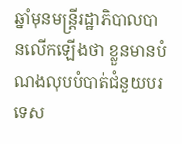ឆ្នាំមុនមន្ត្រីរដ្ឋាភិបាលបានលើកឡើងថា ខ្លួនមានបំណងលុបបំបាត់ជំនួយបរទេស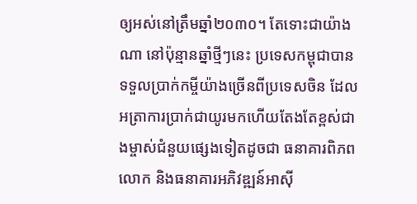ឲ្យអស់នៅត្រឹមឆ្នាំ២០៣០។ តែទោះជាយ៉ាងណា នៅប៉ុន្មានឆ្នាំថ្មីៗនេះ ប្រទេសកម្ពុជាបានទទួលប្រាក់កម្ចីយ៉ាងច្រើនពីប្រទេសចិន ដែលអត្រាការប្រាក់ជាយូរមកហើយតែងតែខ្ពស់ជាងម្ចាស់ជំនួយផ្សេងទៀតដូចជា ធនាគារពិភពលោក និងធនាគារអភិវឌ្ឍន៍អាស៊ី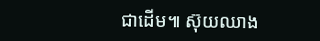ជាដើម៕ ស៊ុយឈាង